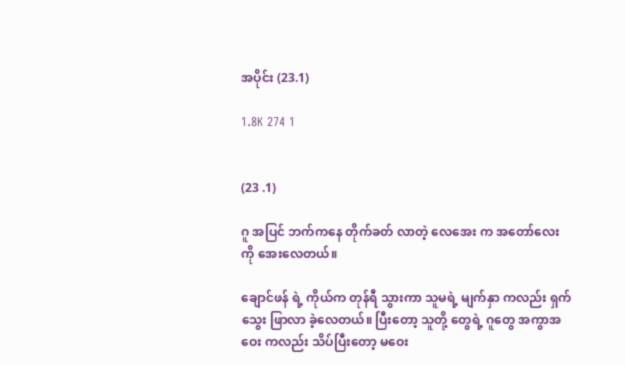အပိုင်း (23.1)

1.8K 274 1


(23 .1)

ဂူ အပြင် ဘက်ကနေ တိုက်ခတ် လာတဲ့ လေအေး က အတော်လေး ကို အေးလေတယ်။

ချောင်ဖန် ရဲ့ ကိုယ်က တုန်ရီ သွားကာ သူမရဲ့ မျက်နှာ ကလည်း ရှက်သွေး ဖြာလာ ခဲ့လေတယ်။ ပြီးတော့ သူတို့ တွေရဲ့ ဂူတွေ အကွာအဝေး ကလည်း သိပ်ပြီးတော့ မဝေး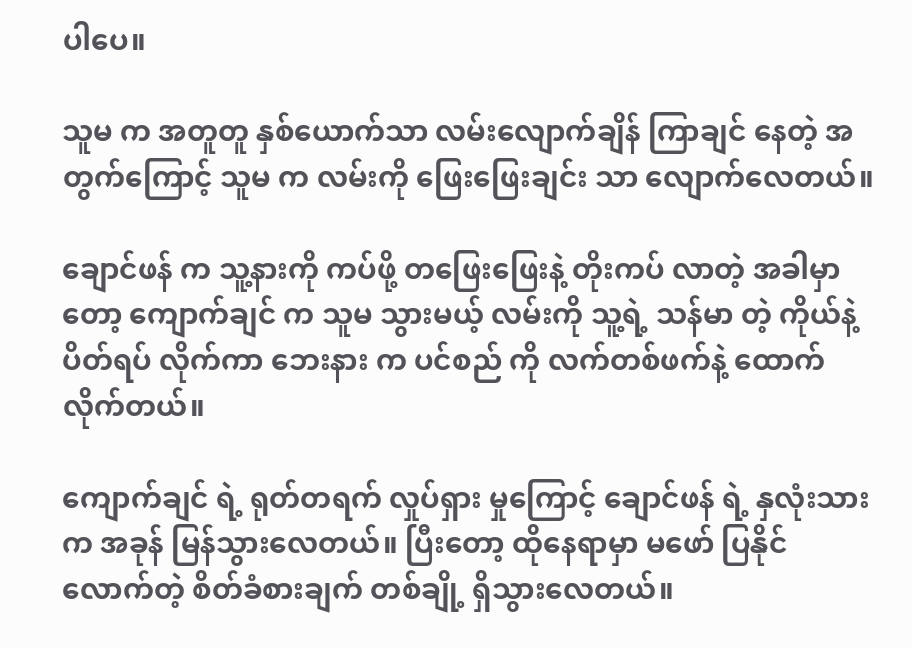ပါပေ။

သူမ က အတူတူ နှစ်ယောက်သာ လမ်းလျောက်ချိန် ကြာချင် နေတဲ့ အတွက်ကြောင့် သူမ က လမ်းကို ဖြေးဖြေးချင်း သာ လျောက်လေတယ်။

ချောင်ဖန် က သူ့နားကို ကပ်ဖို့ တဖြေးဖြေးနဲ့ တိုးကပ် လာတဲ့ အခါမှာတော့ ကျောက်ချင် က သူမ သွားမယ့် လမ်းကို သူ့ရဲ့ သန်မာ တဲ့ ကိုယ်နဲ့ ပိတ်ရပ် လိုက်ကာ ဘေးနား က ပင်စည် ကို လက်တစ်ဖက်နဲ့ ထောက်လိုက်တယ်။

ကျောက်ချင် ရဲ့ ရုတ်တရက် လှုပ်ရှား မှုကြောင့် ချောင်ဖန် ရဲ့ နှလုံးသား က အခုန် မြန်သွားလေတယ်။ ပြီးတော့ ထိုနေရာမှာ မဖော် ပြနိုင် လောက်တဲ့ စိတ်ခံစားချက် တစ်ချို့ ရှိသွားလေတယ်။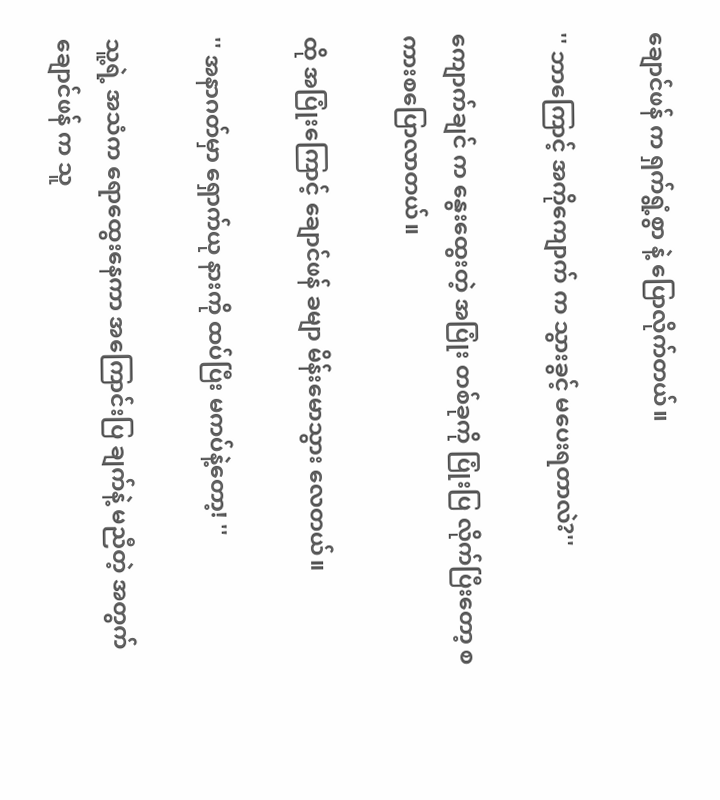ချောင်ဖန် က ရှက်ရွံ့စွာ နဲ့ ပြောလိုက်တယ်။

'' ဘာကြောင့် အကိုကျောက် က သွားခွင့် မပေးရတာလဲ?''

ကျောက်ချင် က နွေးထွေးတဲ့ အပြုံး တစ်ခုကို ပြုံးပြ လိုက်ပြီးတော့ စကားစပြောလာတယ်။

ထို အပြုံးကြောင့် ချောင်ဖန် ခမျာ မိန်းမောသွား လေတယ်။

'' အနာဂတ်မှာ ရှောက်ယု နားကို ထပ်ပြီး မကပ်နဲ့တော့! ''

သူ့ရဲ့ အသံက ရောထွေးနေကာ အကြောင်းပြ ချက်နဲ့ မညီတဲ့ အတွက် ချောင်ဖန် က သူ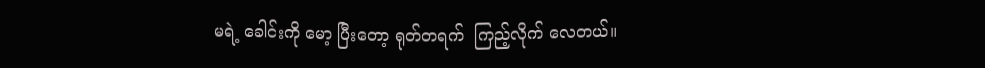မရဲ့ ခေါင်းကို မော့ ပြီးတော့ ရုတ်တရက်  ကြည့်လိုက် လေတယ်။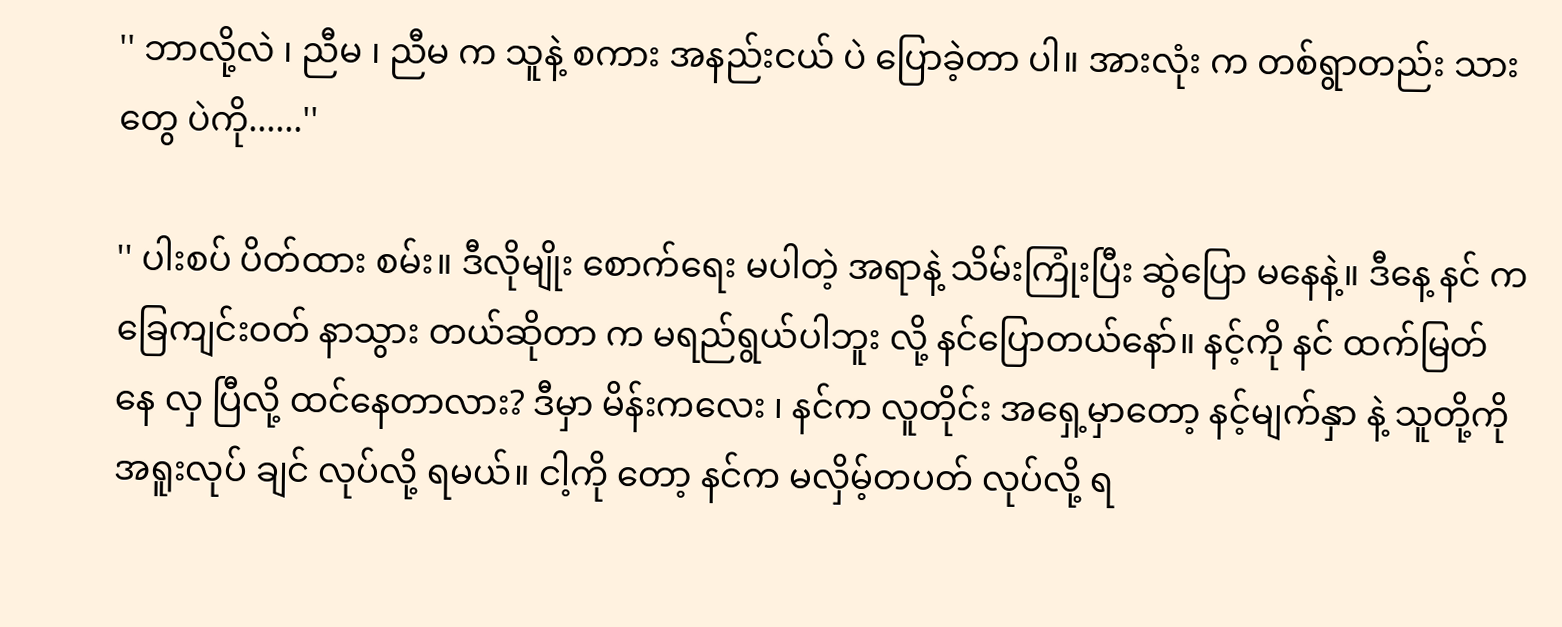'' ဘာလို့လဲ ၊ ညီမ ၊ ညီမ က သူနဲ့ စကား အနည်းငယ် ပဲ ပြောခဲ့တာ ပါ။ အားလုံး က တစ်ရွာတည်း သားတွေ ပဲကို......''

'' ပါးစပ် ပိတ်ထား စမ်း။ ဒီလိုမျိုး စောက်ရေး မပါတဲ့ အရာနဲ့ သိမ်းကြုံးပြီး ဆွဲပြော မနေနဲ့။ ဒီနေ့ နင် က ခြေကျင်းဝတ် နာသွား တယ်ဆိုတာ က မရည်ရွယ်ပါဘူး လို့ နင်ပြောတယ်နော်။ နင့်ကို နင် ထက်မြတ်နေ လှ ပြီလို့ ထင်နေတာလား? ဒီမှာ မိန်းကလေး ၊ နင်က လူတိုင်း အရှေ့မှာတော့ နင့်မျက်နှာ နဲ့ သူတို့ကို အရူးလုပ် ချင် လုပ်လို့ ရမယ်။ ငါ့ကို တော့ နင်က မလှိမ့်တပတ် လုပ်လို့ ရ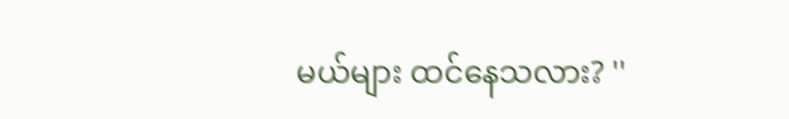မယ်များ ထင်နေသလား? ''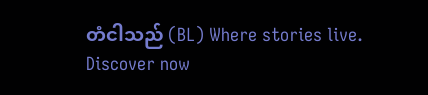တံငါသည် (BL) Where stories live. Discover now